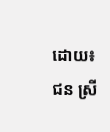ដោយ៖ ជន ស្រី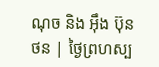ណុច និង អ៊ឹង ប៊ុនថន | ថ្ងៃព្រហស្ប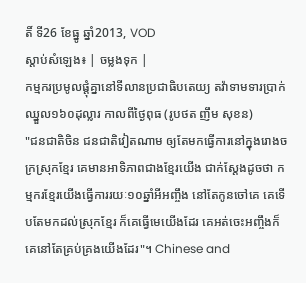តិ៍ ទី26 ខែធ្នូ ឆ្នាំ2013, VOD
ស្តាប់សំឡេង៖ | ចម្លងទុក |
កម្មករប្រមូលផ្តុំគ្នានៅទីលានប្រជាធិបតេយ្យ តវ៉ាទាមទារប្រាក់ឈ្នួល១៦០ដុល្លារ កាលពីថ្ងៃពុធ (រូបថត ញឹម សុខន)
"ជនជាតិចិន ជនជាតិវៀតណាម ឲ្យតែមកធ្វើការនៅក្នុងរោងចក្រស្រុកខ្មែរ គេមានអាទិភាពជាងខ្មែរយើង ជាក់ស្តែងដូចថា កម្មករខ្មែរយើងធ្វើការរយៈ១០ឆ្នាំអីអញ្ចឹង នៅតែកូនចៅគេ គេទើបតែមកដល់ស្រុកខ្មែរ ក៏គេធ្វើមេយើងដែរ គេអត់ចេះអញ្ចឹងក៏គេនៅតែគ្រប់គ្រងយើងដែរ"។ Chinese and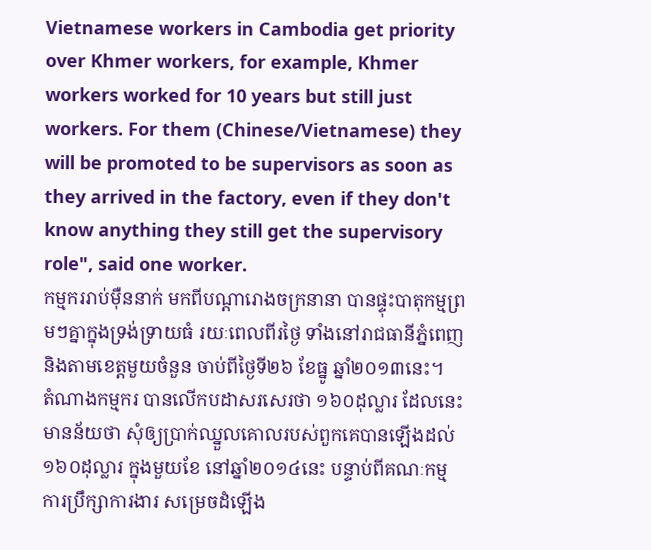Vietnamese workers in Cambodia get priority over Khmer workers, for example, Khmer workers worked for 10 years but still just workers. For them (Chinese/Vietnamese) they will be promoted to be supervisors as soon as they arrived in the factory, even if they don't know anything they still get the supervisory role", said one worker.
កម្មកររាប់ម៉ឺននាក់ មកពីបណ្តារោងចក្រនានា បានផ្ទុះបាតុកម្មព្រមៗគ្នាក្នុងទ្រង់ទ្រាយធំ រយៈពេលពីរថ្ងៃ ទាំងនៅរាជធានីភ្នំពេញ និងតាមខេត្តមួយចំនួន ចាប់ពីថ្ងៃទី២៦ ខែធ្នូ ឆ្នាំ២០១៣នេះ។
តំណាងកម្មករ បានលើកបដាសរសេរថា ១៦០ដុល្លារ ដែលនេះមានន័យថា សុំឲ្យប្រាក់ឈ្នួលគោលរបស់ពួកគេបានឡើងដល់ ១៦០ដុល្លារ ក្នុងមួយខែ នៅឆ្នាំ២០១៤នេះ បន្ទាប់ពីគណៈកម្មការប្រឹក្សាការងារ សម្រេចដំឡើង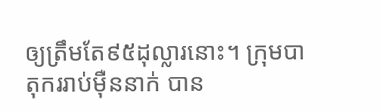ឲ្យត្រឹមតែ៩៥ដុល្លារនោះ។ ក្រុមបាតុកររាប់ម៉ឺននាក់ បាន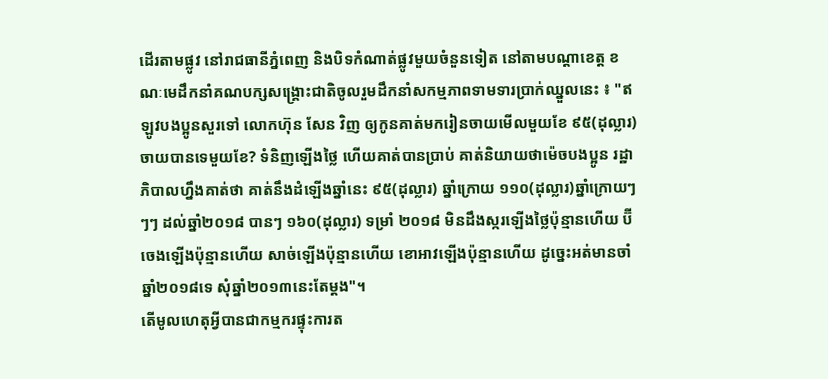ដើរតាមផ្លូវ នៅរាជធានីភ្នំពេញ និងបិទកំណាត់ផ្លូវមួយចំនួនទៀត នៅតាមបណ្តាខេត្ត ខណៈមេដឹកនាំគណបក្សសង្គ្រោះជាតិចូលរួមដឹកនាំសកម្មភាពទាមទារប្រាក់ឈ្នួលនេះ ៖ "ឥឡូវបងប្អូនសួរទៅ លោកហ៊ុន សែន វិញ ឲ្យកូនគាត់មករៀនចាយមើលមួយខែ ៩៥(ដុល្លារ)ចាយបានទេមួយខែ? ទំនិញឡើងថ្លៃ ហើយគាត់បានប្រាប់ គាត់និយាយថាម៉េចបងប្អូន រដ្ឋាភិបាលហ្នឹងគាត់ថា គាត់នឹងដំឡើងឆ្នាំនេះ ៩៥(ដុល្លារ) ឆ្នាំក្រោយ ១១០(ដុល្លារ)ឆ្នាំក្រោយៗៗៗ ដល់ឆ្នាំ២០១៨ បានៗ ១៦០(ដុល្លារ) ទម្រាំ ២០១៨ មិនដឹងស្ករឡើងថ្លៃប៉ុន្មានហើយ ប៊ីចេងឡើងប៉ុន្មានហើយ សាច់ឡើងប៉ុន្មានហើយ ខោអាវឡើងប៉ុន្មានហើយ ដូច្នេះអត់មានចាំឆ្នាំ២០១៨ទេ សុំឆ្នាំ២០១៣នេះតែម្តង"។
តើមូលហេតុអ្វីបានជាកម្មករផ្ទុះការត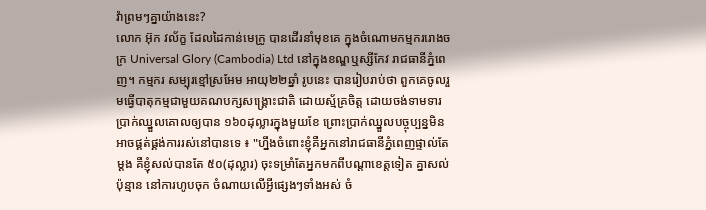វ៉ាព្រមៗគ្នាយ៉ាងនេះ?
លោក អ៊ុក វល័ក្ខ ដែលដៃកាន់មេក្រូ បានដើរនាំមុខគេ ក្នុងចំណោមកម្មកររោងចក្រ Universal Glory (Cambodia) Ltd នៅក្នុងខណ្ឌឬស្សីកែវ រាជធានីភ្នំពេញ។ កម្មករ សម្បុរខ្មៅស្រអែម អាយុ២២ឆ្នាំ រូបនេះ បានរៀបរាប់ថា ពួកគេចូលរួមធ្វើបាតុកម្មជាមួយគណបក្សសង្គ្រោះជាតិ ដោយស្ម័គ្រចិត្ត ដោយចង់ទាមទារប្រាក់ឈ្នួលគោលឲ្យបាន ១៦០ដុល្លារក្នុងមួយខែ ព្រោះប្រាក់ឈ្នួលបច្ចុប្បន្នមិនអាចផ្គត់ផ្គង់ការរស់នៅបានទេ ៖ "ហ្នឹងចំពោះខ្ញុំគឺអ្នកនៅរាជធានីភ្នំពេញផ្ទាល់តែម្តង គឺខ្ញុំសល់បានតែ ៥០(ដុល្លារ) ចុះទម្រាំតែអ្នកមកពីបណ្តាខេត្តទៀត គ្នាសល់ប៉ុន្មាន នៅការហូបចុក ចំណាយលើអ្វីផ្សេងៗទាំងអស់ ចំ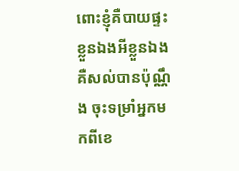ពោះខ្ញុំគឺបាយផ្ទះខ្លួនឯងអីខ្លួនឯង គឺសល់បានប៉ុណ្ណឹង ចុះទម្រាំអ្នកមកពីខេ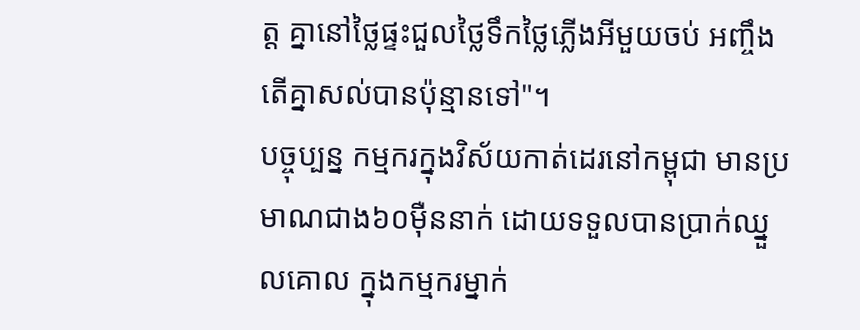ត្ត គ្នានៅថ្លៃផ្ទះជួលថ្លៃទឹកថ្លៃភ្លើងអីមួយចប់ អញ្ចឹងតើគ្នាសល់បានប៉ុន្មានទៅ"។
បច្ចុប្បន្ន កម្មករក្នុងវិស័យកាត់ដេរនៅកម្ពុជា មានប្រមាណជាង៦០ម៉ឺននាក់ ដោយទទួលបានប្រាក់ឈ្នួលគោល ក្នុងកម្មករម្នាក់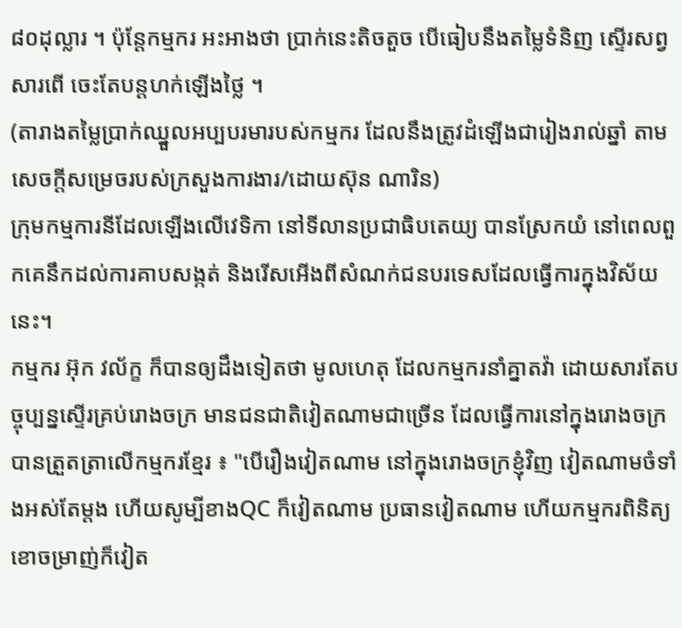៨០ដុល្លារ ។ ប៉ុន្តែកម្មករ អះអាងថា ប្រាក់នេះតិចតួច បើធៀបនឹងតម្លៃទំនិញ ស្ទើរសព្វសារពើ ចេះតែបន្តហក់ឡើងថ្លៃ ។
(តារាងតម្លៃប្រាក់ឈ្នួលអប្បបរមារបស់កម្មករ ដែលនឹងត្រូវដំឡើងជារៀងរាល់ឆ្នាំ តាមសេចក្តីសម្រេចរបស់ក្រសួងការងារ/ដោយស៊ុន ណារិន)
ក្រុមកម្មការនីដែលឡើងលើវេទិកា នៅទីលានប្រជាធិបតេយ្យ បានស្រែកយំ នៅពេលពួកគេនឹកដល់ការគាបសង្កត់ និងរើសអើងពីសំណក់ជនបរទេសដែលធ្វើការក្នុងវិស័យនេះ។
កម្មករ អ៊ុក វល័ក្ខ ក៏បានឲ្យដឹងទៀតថា មូលហេតុ ដែលកម្មករនាំគ្នាតវ៉ា ដោយសារតែបច្ចុប្បន្នស្ទើរគ្រប់រោងចក្រ មានជនជាតិវៀតណាមជាច្រើន ដែលធ្វើការនៅក្នុងរោងចក្រ បានត្រួតត្រាលើកម្មករខ្មែរ ៖ "បើរឿងវៀតណាម នៅក្នុងរោងចក្រខ្ញុំវិញ វៀតណាមចំទាំងអស់តែម្តង ហើយសូម្បីខាងQC ក៏វៀតណាម ប្រធានវៀតណាម ហើយកម្មករពិនិត្យខោចម្រាញ់ក៏វៀត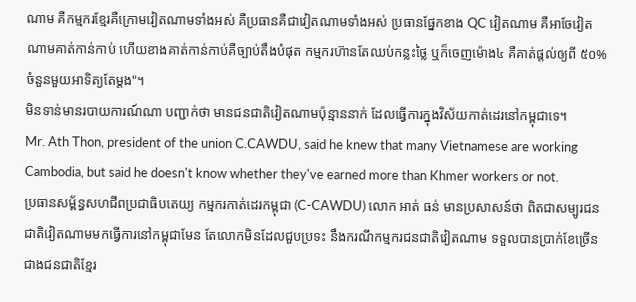ណាម គឺកម្មករខ្មែរគឺក្រោមវៀតណាមទាំងអស់ គឺប្រធានគឺជាវៀតណាមទាំងអស់ ប្រធានផ្នែកខាង QC វៀតណាម គឺអាចែវៀតណាមគាត់កាន់កាប់ ហើយខាងគាត់កាន់កាប់គឺច្បាប់តឹងបំផុត កម្មករហ៊ានតែឈប់កន្លះថ្លៃ ឬក៏ចេញម៉ោង៤ គឺគាត់ផ្តល់ឲ្យពី ៥០% ចំនួនមួយអាទិត្យតែម្តង"។
មិនទាន់មានរបាយការណ៍ណា បញ្ជាក់ថា មានជនជាតិវៀតណាមប៉ុន្មាននាក់ ដែលធ្វើការក្នុងវិស័យកាត់ដេរនៅកម្ពុជាទេ។
Mr. Ath Thon, president of the union C.CAWDU, said he knew that many Vietnamese are working Cambodia, but said he doesn't know whether they've earned more than Khmer workers or not.
ប្រធានសម្ព័ន្ធសហជីពប្រជាធិបតេយ្យ កម្មករកាត់ដេរកម្ពុជា (C-CAWDU) លោក អាត់ ធន់ មានប្រសាសន៍ថា ពិតជាសម្បូរជនជាតិវៀតណាមមកធ្វើការនៅកម្ពុជាមែន តែលោកមិនដែលជួបប្រទះ នឹងករណីកម្មករជនជាតិវៀតណាម ទទួលបានប្រាក់ខែច្រើនជាងជនជាតិខ្មែរ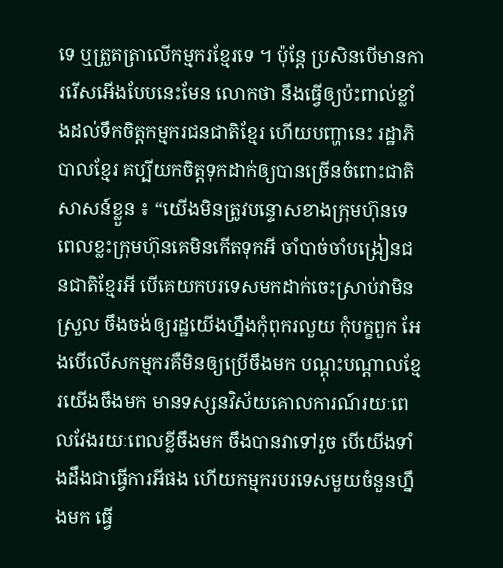ទេ ឬត្រួតត្រាលើកម្មករខ្មែរទេ ។ ប៉ុន្តែ ប្រសិនបើមានការរើសអើងបែបនេះមែន លោកថា នឹងធ្វើឲ្យប៉ះពាល់ខ្លាំងដល់ទឹកចិត្តកម្មករជនជាតិខ្មែរ ហើយបញ្ហានេះ រដ្ឋាភិបាលខ្មែរ គប្បីយកចិត្តទុកដាក់ឲ្យបានច្រើនចំពោះជាតិសាសន៍ខ្លួន ៖ “យើងមិនត្រូវបន្ទោសខាងក្រុមហ៊ុនទេ ពេលខ្លះក្រុមហ៊ុនគេមិនកើតទុកអី ចាំបាច់ចាំបង្រៀនជនជាតិខ្មែរអី បើគេយកបរទេសមកដាក់ចេះស្រាប់វាមិនស្រួល ចឹងចង់ឲ្យរដ្ឋយើងហ្នឹងកុំពុករលួយ កុំបក្ខពួក អែងបើលើសកម្មករគឺមិនឲ្យប្រើចឹងមក បណ្ដុះបណ្ដាលខ្មែរយើងចឹងមក មានទស្សនវិស័យគោលការណ៍រយៈពេលវែងរយៈពេលខ្លីចឹងមក ចឹងបានវាទៅរួច បើយើងទាំងដឹងជាធ្វើការអីផង ហើយកម្មករបរទេសមួយចំនួនហ្នឹងមក ធ្វើ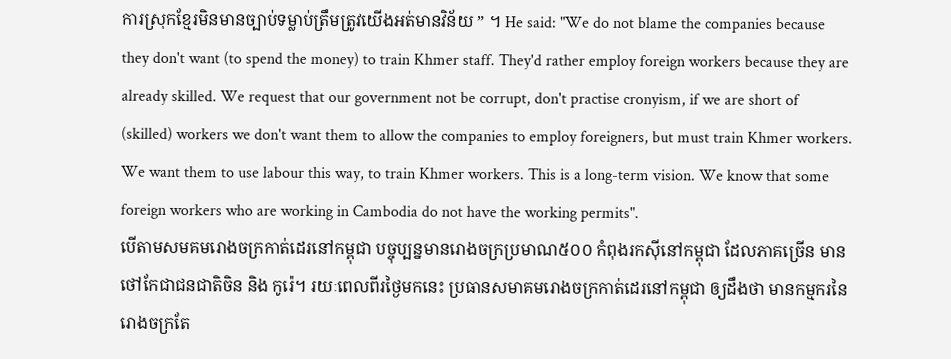ការស្រុកខ្មែរមិនមានច្បាប់ទម្លាប់ត្រឹមត្រូវយើងអត់មានវិន័យ ” ។ He said: "We do not blame the companies because they don't want (to spend the money) to train Khmer staff. They'd rather employ foreign workers because they are already skilled. We request that our government not be corrupt, don't practise cronyism, if we are short of (skilled) workers we don't want them to allow the companies to employ foreigners, but must train Khmer workers. We want them to use labour this way, to train Khmer workers. This is a long-term vision. We know that some foreign workers who are working in Cambodia do not have the working permits".
បើតាមសមគមរោងចក្រកាត់ដេរនៅកម្ពុជា បច្ចុប្បន្នមានរោងចក្រប្រមាណ៥០០ កំពុងរកស៊ីនៅកម្ពុជា ដែលភាគច្រើន មានថៅកែជាជនជាតិចិន និង កូរ៉េ។ រយៈពេលពីរថ្ងៃមកនេះ ប្រធានសមាគមរោងចក្រកាត់ដេរនៅកម្ពុជា ឲ្យដឹងថា មានកម្មករនៃរោងចក្រតែ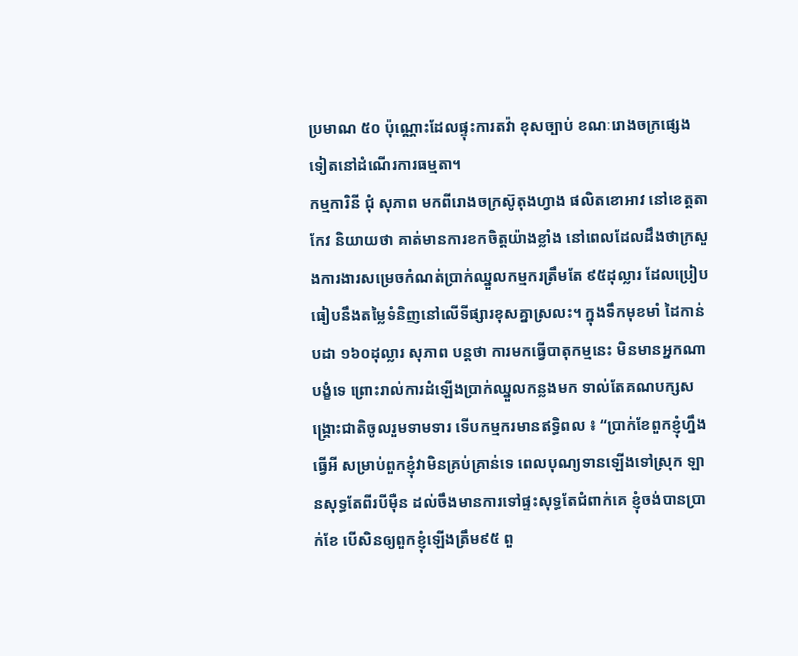ប្រមាណ ៥០ ប៉ុណ្ណោះដែលផ្ទុះការតវ៉ា ខុសច្បាប់ ខណៈរោងចក្រផ្សេងទៀតនៅដំណើរការធម្មតា។
កម្មការិនី ជុំ សុភាព មកពីរោងចក្រស៊ូតុងហ្វាង ផលិតខោអាវ នៅខេត្តតាកែវ និយាយថា គាត់មានការខកចិត្តយ៉ាងខ្លាំង នៅពេលដែលដឹងថាក្រសួងការងារសម្រេចកំណត់ប្រាក់ឈ្នួលកម្មករត្រឹមតែ ៩៥ដុល្លារ ដែលប្រៀបធៀបនឹងតម្លៃទំនិញនៅលើទីផ្សារខុសគ្នាស្រលះ។ ក្នុងទឹកមុខមាំ ដៃកាន់ បដា ១៦០ដុល្លារ សុភាព បន្តថា ការមកធ្វើបាតុកម្មនេះ មិនមានអ្នកណាបង្ខំទេ ព្រោះរាល់ការដំឡើងប្រាក់ឈ្នួលកន្លងមក ទាល់តែគណបក្សសង្គ្រោះជាតិចូលរួមទាមទារ ទើបកម្មករមានឥទ្ធិពល ៖ “ប្រាក់ខែពួកខ្ញុំហ្នឹងធ្វើអី សម្រាប់ពួកខ្ញុំវាមិនគ្រប់គ្រាន់ទេ ពេលបុណ្យទានឡើងទៅស្រុក ឡានសុទ្ធតែពីរបីម៉ឺន ដល់ចឹងមានការទៅផ្ទះសុទ្ធតែជំពាក់គេ ខ្ញុំចង់បានប្រាក់ខែ បើសិនឲ្យពួកខ្ញុំឡើងត្រឹម៩៥ ពួ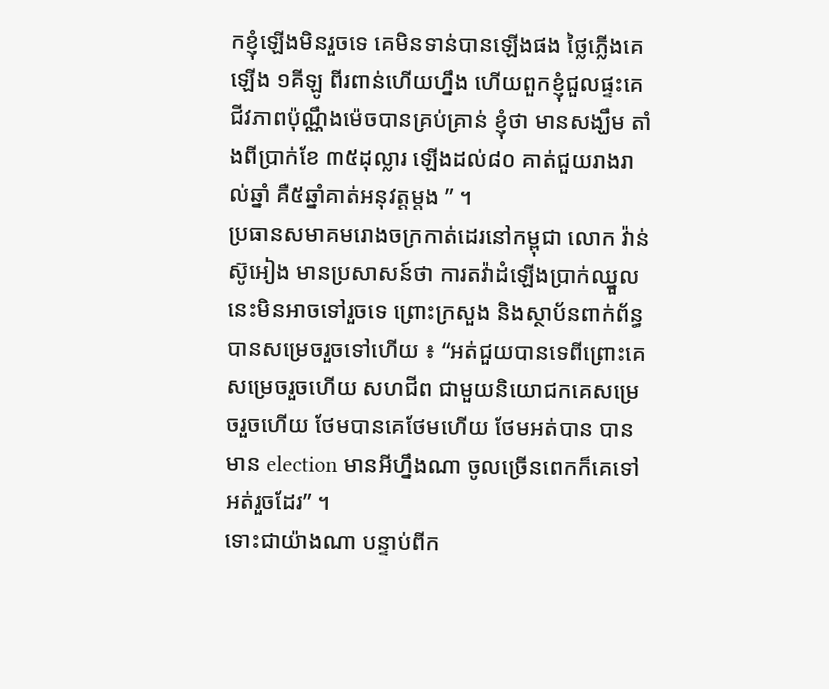កខ្ញុំឡើងមិនរួចទេ គេមិនទាន់បានឡើងផង ថ្លៃភ្លើងគេឡើង ១គីឡូ ពីរពាន់ហើយហ្នឹង ហើយពួកខ្ញុំជួលផ្ទះគេជីវភាពប៉ុណ្ណឹងម៉េចបានគ្រប់គ្រាន់ ខ្ញុំថា មានសង្ឃឹម តាំងពីប្រាក់ខែ ៣៥ដុល្លារ ឡើងដល់៨០ គាត់ជួយរាងរាល់ឆ្នាំ គឺ៥ឆ្នាំគាត់អនុវត្ដម្ដង ” ។
ប្រធានសមាគមរោងចក្រកាត់ដេរនៅកម្ពុជា លោក វ៉ាន់ ស៊ូអៀង មានប្រសាសន៍ថា ការតវ៉ាដំឡើងប្រាក់ឈ្នួលនេះមិនអាចទៅរួចទេ ព្រោះក្រសួង និងស្ថាប័នពាក់ព័ន្ធបានសម្រេចរួចទៅហើយ ៖ “អត់ជួយបានទេពីព្រោះគេសម្រេចរួចហើយ សហជីព ជាមួយនិយោជកគេសម្រេចរួចហើយ ថែមបានគេថែមហើយ ថែមអត់បាន បានមាន election មានអីហ្នឹងណា ចូលច្រើនពេកក៏គេទៅអត់រួចដែរ” ។
ទោះជាយ៉ាងណា បន្ទាប់ពីក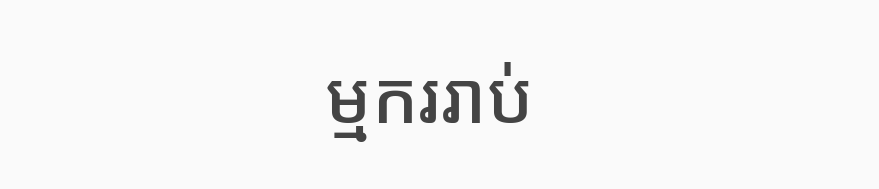ម្មកររាប់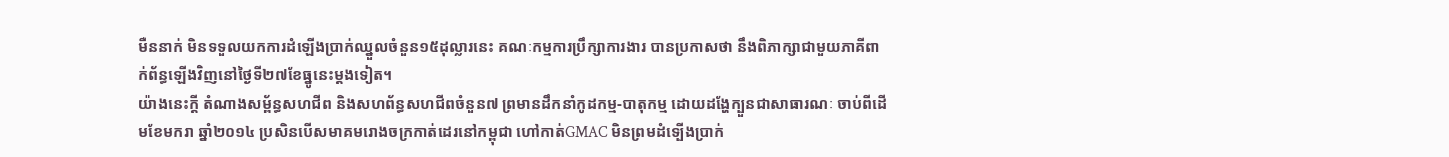មឺននាក់ មិនទទួលយកការដំឡើងប្រាក់ឈ្នួលចំនួន១៥ដុល្លារនេះ គណៈកម្មការប្រឹក្សាការងារ បានប្រកាសថា នឹងពិភាក្សាជាមួយភាគីពាក់ព័ន្ធឡើងវិញនៅថ្ងៃទី២៧ខែធ្នូនេះម្តងទៀត។
យ៉ាងនេះក្តី តំណាងសម្ព័ន្ធសហជីព និងសហព័ន្ធសហជីពចំនួន៧ ព្រមានដឹកនាំកូដកម្ម-បាតុកម្ម ដោយដង្ហែក្បួនជាសាធារណៈ ចាប់ពីដើមខែមករា ឆ្នាំ២០១៤ ប្រសិនបើសមាគមរោងចក្រកាត់ដេរនៅកម្ពុជា ហៅកាត់GMAC មិនព្រមដំទ្បើងប្រាក់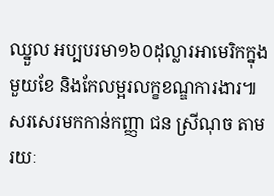ឈ្នួល អប្បបរមា១៦០ដុល្លារអាមេរិកក្នុងមួយខែ និងកែលម្អរលក្ខខណ្ឌការងារ៕
សរសេរមកកាន់កញ្ញា ជន ស្រីណុច តាមរយៈ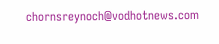chornsreynoch@vodhotnews.com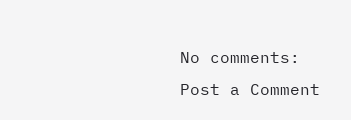No comments:
Post a Comment